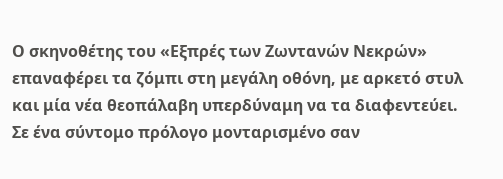Ο σκηνοθέτης του «Εξπρές των Ζωντανών Νεκρών» επαναφέρει τα ζόμπι στη μεγάλη οθόνη, με αρκετό στυλ και μία νέα θεοπάλαβη υπερδύναμη να τα διαφεντεύει.
Σε ένα σύντομο πρόλογο μονταρισμένο σαν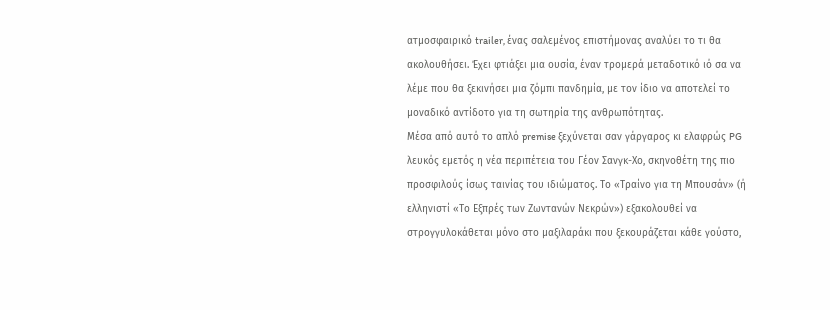ατμοσφαιρικό trailer, ένας σαλεμένος επιστήμονας αναλύει το τι θα ακολουθήσει. Έχει φτιάξει μια ουσία, έναν τρομερά μεταδοτικό ιό σα να λέμε που θα ξεκινήσει μια ζόμπι πανδημία, με τον ίδιο να αποτελεί το μοναδικό αντίδοτο για τη σωτηρία της ανθρωπότητας.
Μέσα από αυτό το απλό premise ξεχύνεται σαν γάργαρος κι ελαφρώς PG λευκός εμετός η νέα περιπέτεια του Γέον Σανγκ-Χο, σκηνοθέτη της πιο προσφιλούς ίσως ταινίας του ιδιώματος. Το «Τραίνο για τη Μπουσάν» (ή ελληνιστί «Το Εξπρές των Ζωντανών Νεκρών») εξακολουθεί να στρογγυλοκάθεται μόνο στο μαξιλαράκι που ξεκουράζεται κάθε γούστο,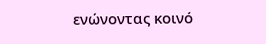ενώνοντας κοινό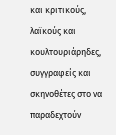και κριτικούς, λαϊκούς και κουλτουριάρηδες, συγγραφείς και σκηνοθέτες στο να παραδεχτούν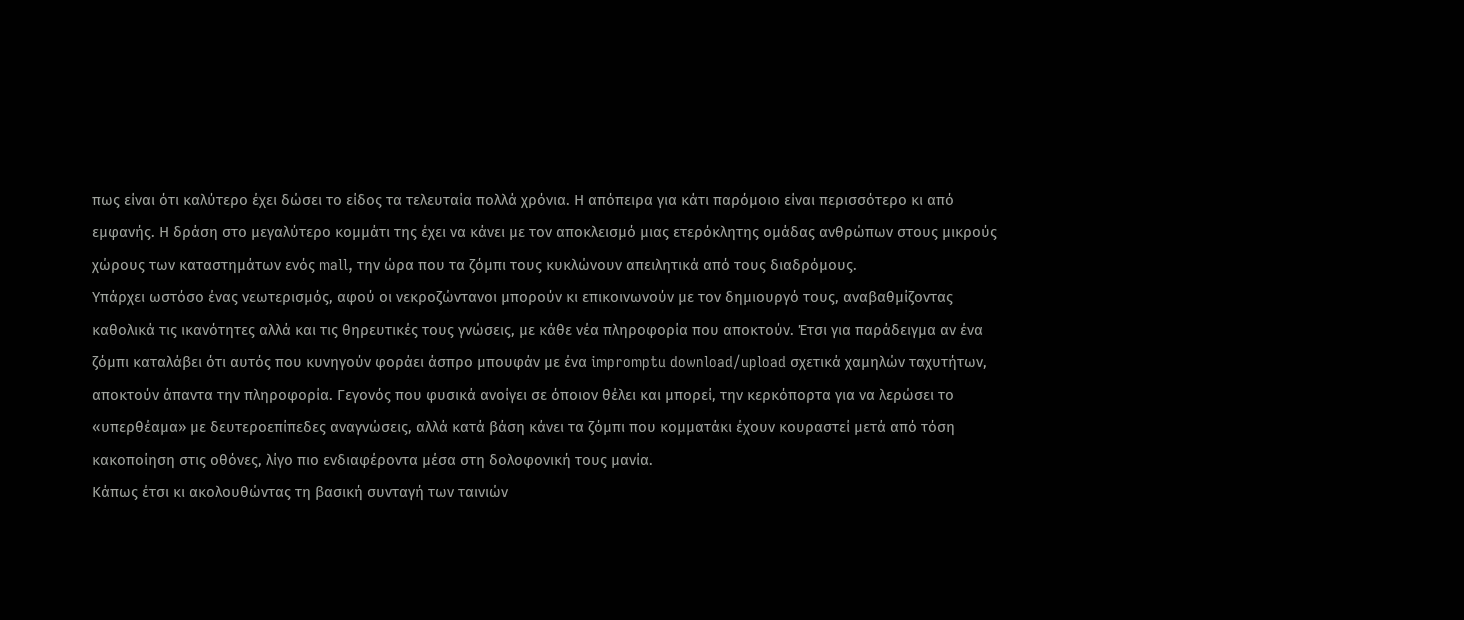πως είναι ότι καλύτερο έχει δώσει το είδος τα τελευταία πολλά χρόνια. Η απόπειρα για κάτι παρόμοιο είναι περισσότερο κι από εμφανής. Η δράση στο μεγαλύτερο κομμάτι της έχει να κάνει με τον αποκλεισμό μιας ετερόκλητης ομάδας ανθρώπων στους μικρούς χώρους των καταστημάτων ενός mall, την ώρα που τα ζόμπι τους κυκλώνουν απειλητικά από τους διαδρόμους.
Υπάρχει ωστόσο ένας νεωτερισμός, αφού οι νεκροζώντανοι μπορούν κι επικοινωνούν με τον δημιουργό τους, αναβαθμίζοντας καθολικά τις ικανότητες αλλά και τις θηρευτικές τους γνώσεις, με κάθε νέα πληροφορία που αποκτούν. Έτσι για παράδειγμα αν ένα ζόμπι καταλάβει ότι αυτός που κυνηγούν φοράει άσπρο μπουφάν με ένα impromptu download/upload σχετικά χαμηλών ταχυτήτων, αποκτούν άπαντα την πληροφορία. Γεγονός που φυσικά ανοίγει σε όποιον θέλει και μπορεί, την κερκόπορτα για να λερώσει το «υπερθέαμα» με δευτεροεπίπεδες αναγνώσεις, αλλά κατά βάση κάνει τα ζόμπι που κομματάκι έχουν κουραστεί μετά από τόση κακοποίηση στις οθόνες, λίγο πιο ενδιαφέροντα μέσα στη δολοφονική τους μανία.
Κάπως έτσι κι ακολουθώντας τη βασική συνταγή των ταινιών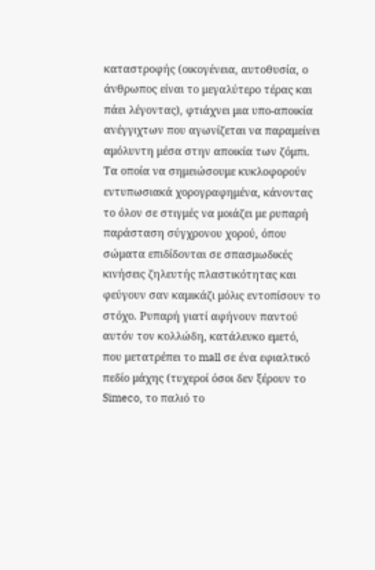καταστροφής (οικογένεια, αυτοθυσία, ο άνθρωπος είναι το μεγαλύτερο τέρας και πάει λέγοντας), φτιάχνει μια υπο-αποικία ανέγγιχτων που αγωνίζεται να παραμείνει αμόλυντη μέσα στην αποικία των ζόμπι. Τα οποία να σημειώσουμε κυκλοφορούν εντυπωσιακά χορογραφημένα, κάνοντας το όλον σε στιγμές να μοιάζει με ρυπαρή παράσταση σύγχρονου χορού, όπου σώματα επιδίδονται σε σπασμωδικές κινήσεις ζηλευτής πλαστικότητας και φεύγουν σαν καμικάζι μόλις εντοπίσουν το στόχο. Ρυπαρή γιατί αφήνουν παντού αυτόν τον κολλώδη, κατάλευκο εμετό, που μετατρέπει το mall σε ένα εφιαλτικό πεδίο μάχης (τυχεροί όσοι δεν ξέρουν το Simeco, το παλιό το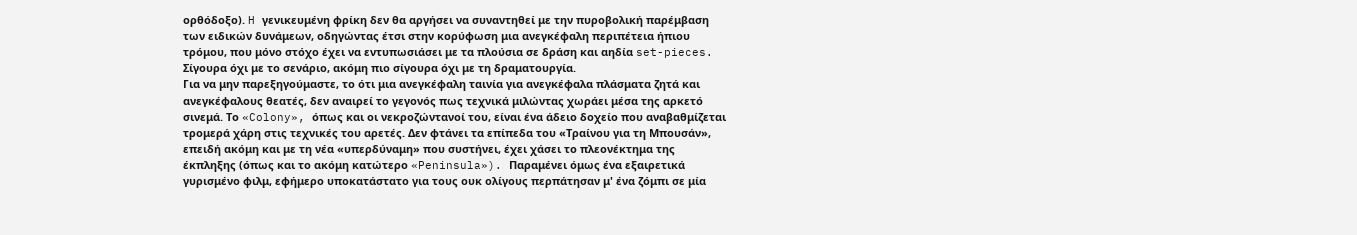ορθόδοξο). H γενικευμένη φρίκη δεν θα αργήσει να συναντηθεί με την πυροβολική παρέμβαση των ειδικών δυνάμεων, οδηγώντας έτσι στην κορύφωση μια ανεγκέφαλη περιπέτεια ήπιου τρόμου, που μόνο στόχο έχει να εντυπωσιάσει με τα πλούσια σε δράση και αηδία set-pieces. Σίγουρα όχι με το σενάριο, ακόμη πιο σίγουρα όχι με τη δραματουργία.
Για να μην παρεξηγούμαστε, το ότι μια ανεγκέφαλη ταινία για ανεγκέφαλα πλάσματα ζητά και ανεγκέφαλους θεατές, δεν αναιρεί το γεγονός πως τεχνικά μιλώντας χωράει μέσα της αρκετό σινεμά. Το «Colony», όπως και οι νεκροζώντανοί του, είναι ένα άδειο δοχείο που αναβαθμίζεται τρομερά χάρη στις τεχνικές του αρετές. Δεν φτάνει τα επίπεδα του «Τραίνου για τη Μπουσάν», επειδή ακόμη και με τη νέα «υπερδύναμη» που συστήνει, έχει χάσει το πλεονέκτημα της έκπληξης (όπως και το ακόμη κατώτερο «Peninsula»). Παραμένει όμως ένα εξαιρετικά γυρισμένο φιλμ, εφήμερο υποκατάστατο για τους ουκ ολίγους περπάτησαν μ' ένα ζόμπι σε μία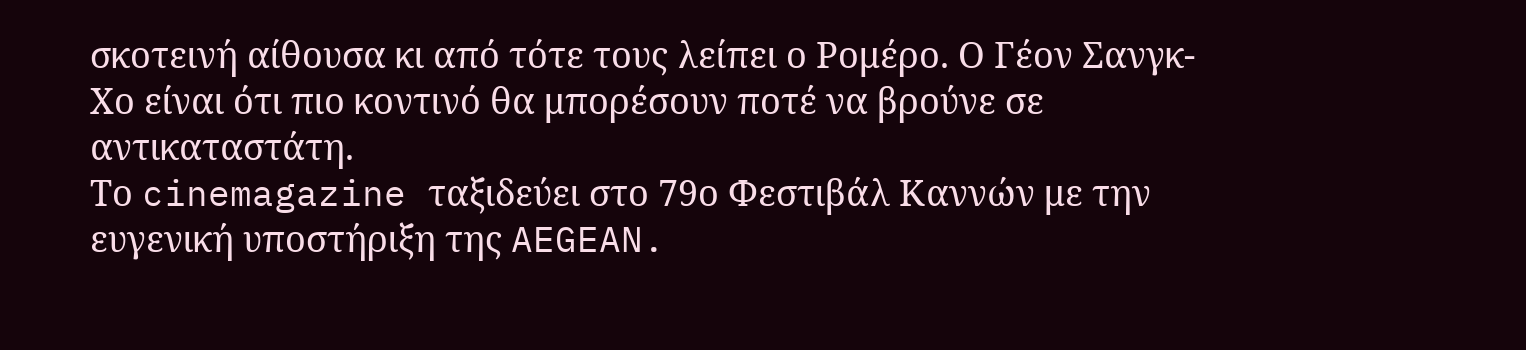σκοτεινή αίθουσα κι από τότε τους λείπει ο Ρομέρο. Ο Γέον Σανγκ-Χο είναι ότι πιο κοντινό θα μπορέσουν ποτέ να βρούνε σε αντικαταστάτη.
Το cinemagazine ταξιδεύει στο 79ο Φεστιβάλ Καννών με την ευγενική υποστήριξη της AEGEAN.